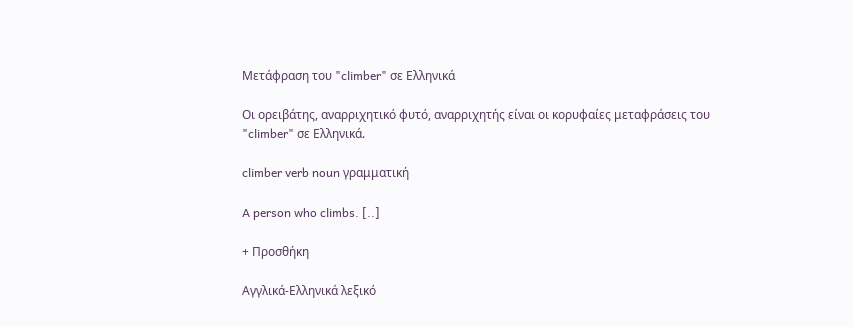Μετάφραση του "climber" σε Ελληνικά

Οι ορειβάτης, αναρριχητικό φυτό, αναρριχητής είναι οι κορυφαίες μεταφράσεις του "climber" σε Ελληνικά.

climber verb noun γραμματική

A person who climbs. [..]

+ Προσθήκη

Αγγλικά-Ελληνικά λεξικό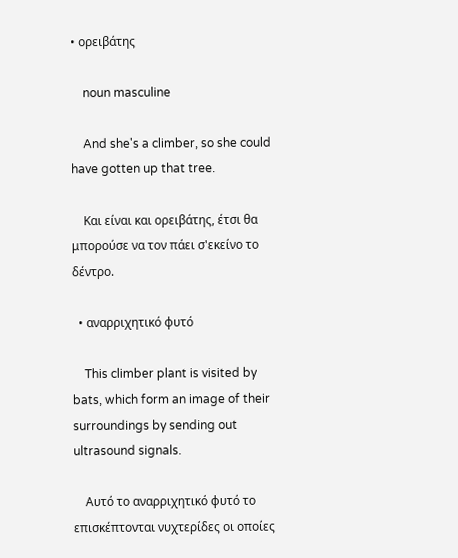• ορειβάτης

    noun masculine

    And she's a climber, so she could have gotten up that tree.

    Και είναι και ορειβάτης, έτσι θα μπορούσε να τον πάει σ'εκείνο το δέντρο.

  • αναρριχητικό φυτό

    This climber plant is visited by bats, which form an image of their surroundings by sending out ultrasound signals.

    Αυτό το αναρριχητικό φυτό το επισκέπτονται νυχτερίδες οι οποίες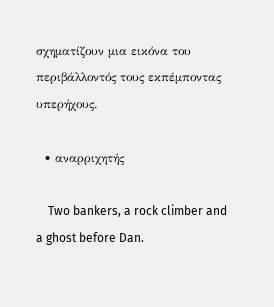σχηματίζουν μια εικόνα του περιβάλλοντός τους εκπέμποντας υπερήχους.

  • αναρριχητής

    Two bankers, a rock climber and a ghost before Dan.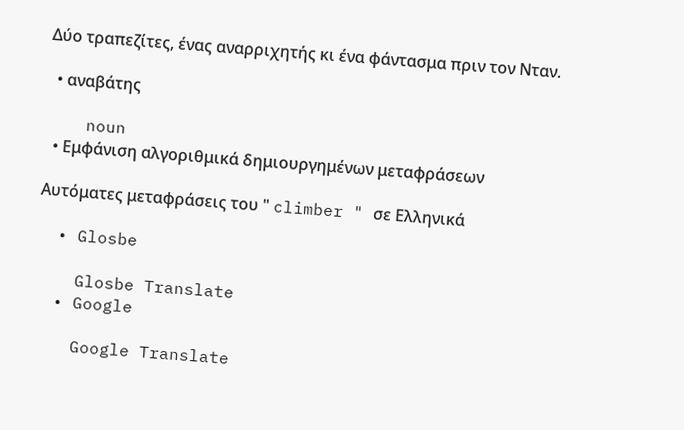Δύο τραπεζίτες, ένας αναρριχητής κι ένα φάντασμα πριν τον Νταν.

  • αναβάτης

    noun
  • Εμφάνιση αλγοριθμικά δημιουργημένων μεταφράσεων

Αυτόματες μεταφράσεις του " climber " σε Ελληνικά

  • Glosbe

    Glosbe Translate
  • Google

    Google Translate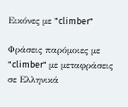Εικόνες με "climber"

Φράσεις παρόμοιες με "climber" με μεταφράσεις σε Ελληνικά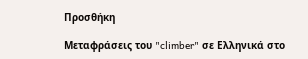Προσθήκη

Μεταφράσεις του "climber" σε Ελληνικά στο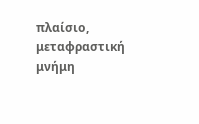πλαίσιο, μεταφραστική μνήμη